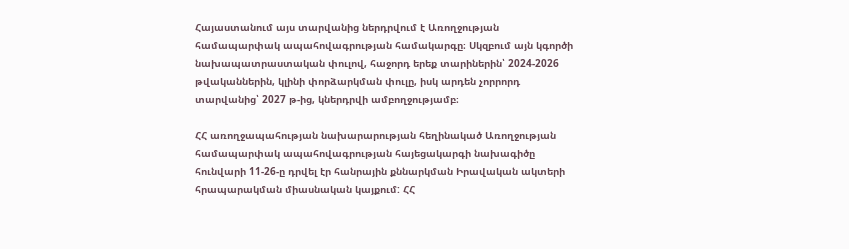Հայաստանում այս տարվանից ներդրվում է Առողջության համապարփակ ապահովագրության համակարգը։ Սկզբում այն կգործի նախապատրաստական փուլով, հաջորդ երեք տարիներին՝ 2024-2026 թվականներին, կլինի փորձարկման փուլը, իսկ արդեն չորրորդ տարվանից՝ 2027 թ-ից, կներդրվի ամբողջությամբ։

ՀՀ առողջապահության նախարարության հեղինակած Առողջության համապարփակ ապահովագրության հայեցակարգի նախագիծը հունվարի 11-26-ը դրվել էր հանրային քննարկման Իրավական ակտերի հրապարակման միասնական կայքում: ՀՀ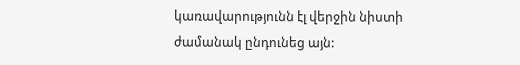կառավարությունն էլ վերջին նիստի ժամանակ ընդունեց այն: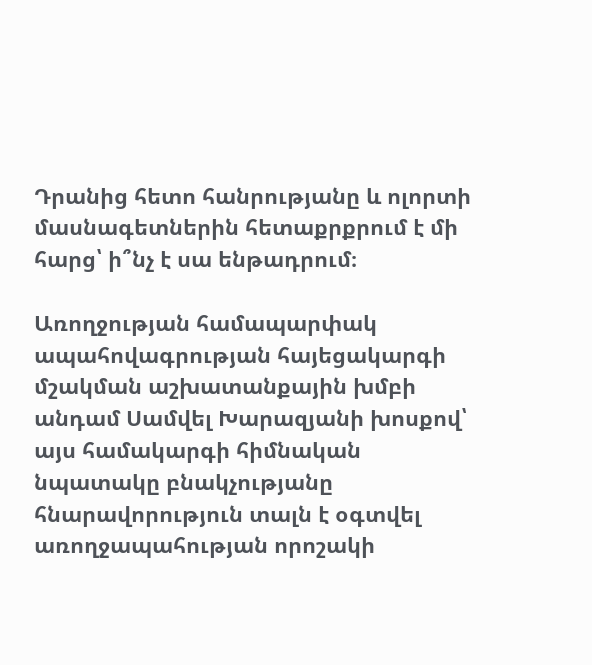Դրանից հետո հանրությանը և ոլորտի մասնագետներին հետաքրքրում է մի հարց՝ ի՞նչ է սա ենթադրում։

Առողջության համապարփակ ապահովագրության հայեցակարգի մշակման աշխատանքային խմբի անդամ Սամվել Խարազյանի խոսքով՝ այս համակարգի հիմնական նպատակը բնակչությանը հնարավորություն տալն է օգտվել առողջապահության որոշակի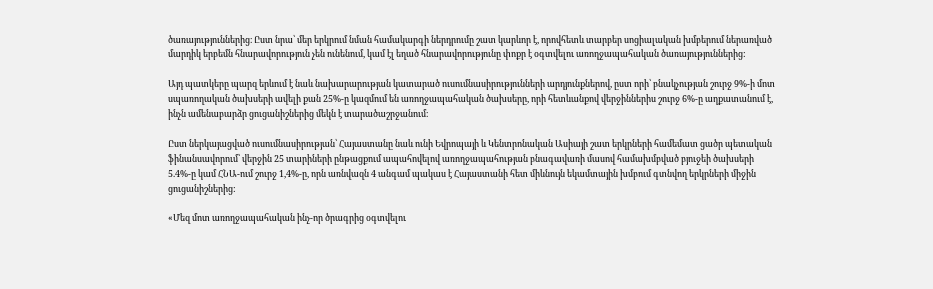ծառայություններից։ Ըստ նրա՝ մեր երկրում նման համակարգի ներդրումը շատ կարևոր է, որովհետև տարբեր սոցիալական խմբերում ներառված մարդիկ երբեմն հնարավորություն չեն ունենում, կամ էլ եղած հնարավորությունը փոքր է օգտվելու առողջապահական ծառայություններից:

Այդ պատկերը պարզ երևում է նաև նախարարության կատարած ուսումնասիրությունների արդյունքներով, ըստ որի՝ բնակչության շուրջ 9%-ի մոտ սպառողական ծախսերի ավելի քան 25%-ը կազմում են առողջապահական ծախսերը, որի հետևանքով վերջիններիս շուրջ 6%-ը աղքատանում է, ինչն ամենաբարձր ցուցանիշներից մեկն է տարածաշրջանում։

Ըստ ներկայացված ուսումնասիրության՝ Հայաստանը նաև ունի Եվրոպայի և Կենտրոնական Ասիայի շատ երկրների համեմատ ցածր պետական ֆինանսավորում՝ վերջին 25 տարիների ընթացքում ապահովելով առողջապահության բնագավառի մասով համախմբված բյուջեի ծախսերի 5.4%-ը կամ ՀՆԱ-ում շուրջ 1,4%-ը, որն առնվազն 4 անգամ պակաս է Հայաստանի հետ միևնույն եկամտային խմբում գտնվող երկրների միջին ցուցանիշներից:

«Մեզ մոտ առողջապահական ինչ-որ ծրագրից օգտվելու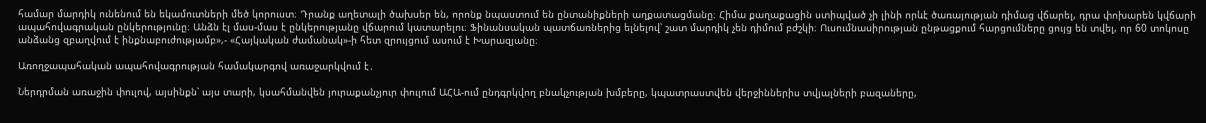համար մարդիկ ունենում են եկամուտների մեծ կորուստ։ Դրանք աղետալի ծախսեր են, որոնք նպաստում են ընտանիքների աղքատացմանը։ Հիմա քաղաքացին ստիպված չի լինի որևէ ծառայության դիմաց վճարել, դրա փոխարեն կվճարի ապահովագրական ընկերությունը։ Անձն էլ մաս-մաս է ընկերությանը վճարում կատարելու։ Ֆինանսական պատճառներից ելնելով՝ շատ մարդիկ չեն դիմում բժշկի։ Ուսումնասիրության ընթացքում հարցումները ցույց են տվել, որ 60 տոկոսը անձանց զբաղվում է ինքնաբուժությամբ»,- «Հայկական ժամանակ»-ի հետ զրույցում ասում է Խարազյանը։

Առողջապահական ապահովագրության համակարգով առաջարկվում է․

Ներդրման առաջին փուլով, այսինքն՝ այս տարի, կսահմանվեն յուրաքանչյուր փուլում ԱՀԱ-ում ընդգրկվող բնակչության խմբերը, կպատրաստվեն վերջիններիս տվյալների բազաները,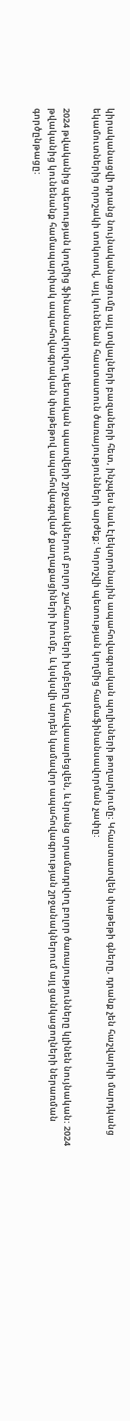կիրականացվի դրանց նույնականացումը այլ տվյալների բազաների հետ, ինչպես նաև էլեկտրոնային ապահովագրական պոլիսների թողարկումը։ Կհաստատվեն փաթեթի գները, դրանք չեն հաշվարկի մարդկանց եկամուտներից որոշակի տոկոսով, այլ կունենան հաստատուն ծառայությունների արժեք: Կորոշվի պետության կողմից համաֆինանսավորման չափը:

2024 թվականից պետության կողմից ֆինանսավորվող պետական պատվերի շրջանակներում բոլոր շահառուների խմբերը կհավասարեցվեն, և նրանց տրամադրվող բոլոր ծառայությունները կլինեն նույնական: 2024 թվականից կունենանք համապարփակ ապահովագրական փաթեթով ապահովագրված քաղաքացիների խումբ, և կսկսվի արդեն կամավոր ապահովագրության շրջանակներում այլ ցանկացողների ներառման գործընթացը: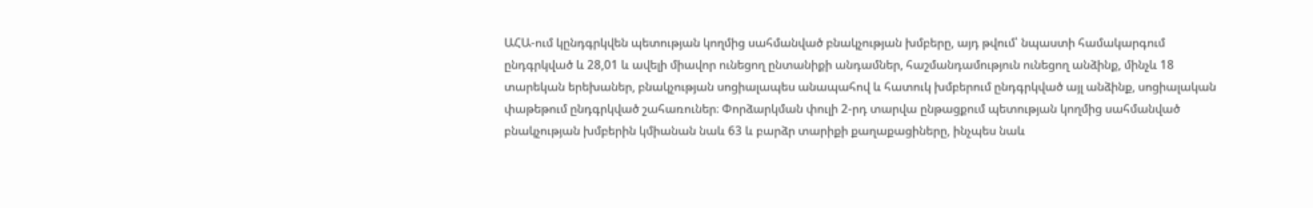ԱՀԱ-ում կընդգրկվեն պետության կողմից սահմանված բնակչության խմբերը, այդ թվում՝ նպաստի համակարգում ընդգրկված և 28,01 և ավելի միավոր ունեցող ընտանիքի անդամներ, հաշմանդամություն ունեցող անձինք, մինչև 18 տարեկան երեխաներ, բնակչության սոցիալապես անապահով և հատուկ խմբերում ընդգրկված այլ անձինք, սոցիալական փաթեթում ընդգրկված շահառուներ։ Փորձարկման փուլի 2-րդ տարվա ընթացքում պետության կողմից սահմանված բնակչության խմբերին կմիանան նաև 63 և բարձր տարիքի քաղաքացիները, ինչպես նաև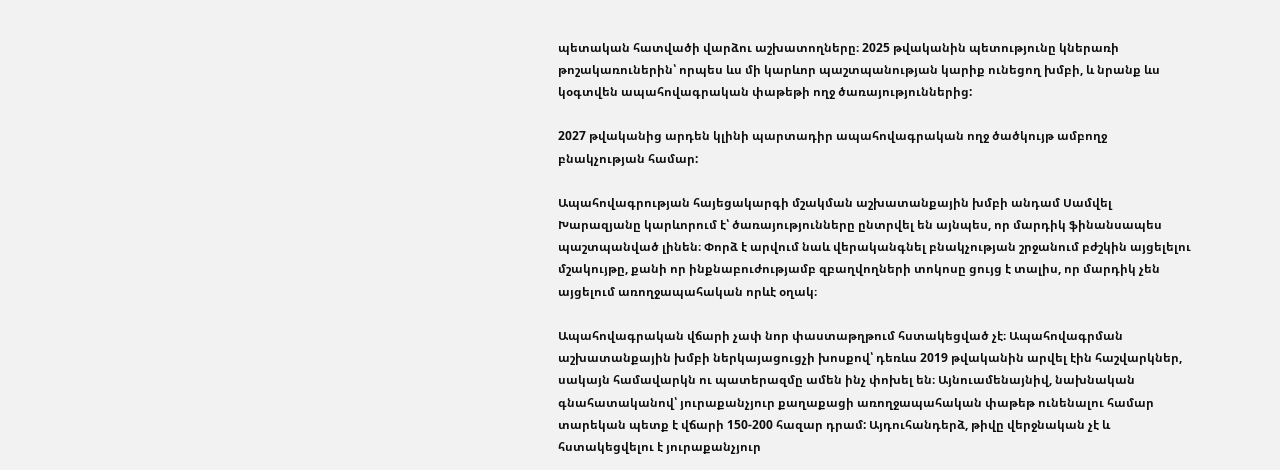պետական հատվածի վարձու աշխատողները։ 2025 թվականին պետությունը կներառի թոշակառուներին՝ որպես ևս մի կարևոր պաշտպանության կարիք ունեցող խմբի, և նրանք ևս կօգտվեն ապահովագրական փաթեթի ողջ ծառայություններից:

2027 թվականից արդեն կլինի պարտադիր ապահովագրական ողջ ծածկույթ ամբողջ բնակչության համար:

Ապահովագրության հայեցակարգի մշակման աշխատանքային խմբի անդամ Սամվել Խարազյանը կարևորում է՝ ծառայությունները ընտրվել են այնպես, որ մարդիկ ֆինանսապես պաշտպանված լինեն։ Փորձ է արվում նաև վերականգնել բնակչության շրջանում բժշկին այցելելու մշակույթը, քանի որ ինքնաբուժությամբ զբաղվողների տոկոսը ցույց է տալիս, որ մարդիկ չեն այցելում առողջապահական որևէ օղակ։

Ապահովագրական վճարի չափ նոր փաստաթղթում հստակեցված չէ։ Ապահովագրման աշխատանքային խմբի ներկայացուցչի խոսքով՝ դեռևս 2019 թվականին արվել էին հաշվարկներ, սակայն համավարկն ու պատերազմը ամեն ինչ փոխել են։ Այնուամենայնիվ, նախնական գնահատականով՝ յուրաքանչյուր քաղաքացի առողջապահական փաթեթ ունենալու համար տարեկան պետք է վճարի 150-200 հազար դրամ: Այդուհանդերձ, թիվը վերջնական չէ և հստակեցվելու է յուրաքանչյուր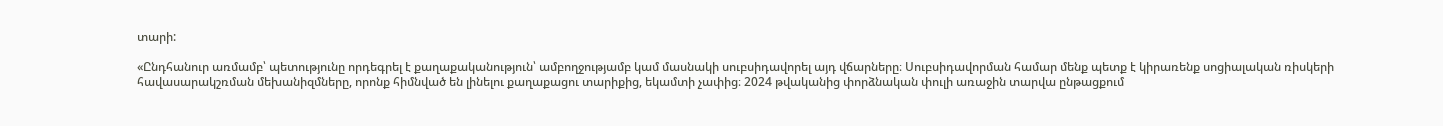տարի:

«Ընդհանուր առմամբ՝ պետությունը որդեգրել է քաղաքականություն՝ ամբողջությամբ կամ մասնակի սուբսիդավորել այդ վճարները։ Սուբսիդավորման համար մենք պետք է կիրառենք սոցիալական ռիսկերի հավասարակշռման մեխանիզմները, որոնք հիմնված են լինելու քաղաքացու տարիքից, եկամտի չափից։ 2024 թվականից փորձնական փուլի առաջին տարվա ընթացքում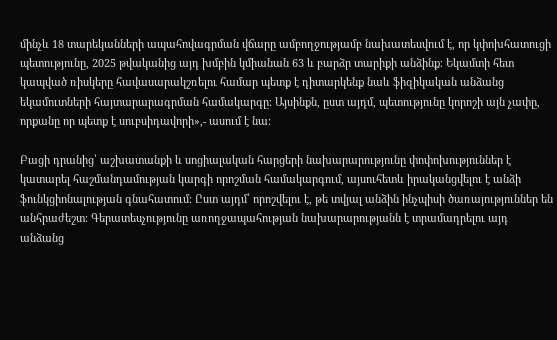մինչև 18 տարեկանների ապահովագրման վճարը ամբողջությամբ նախատեսվում է, որ կփոխհատուցի պետությունը, 2025 թվականից այդ խմբին կմիանան 63 և բարձր տարիքի անձինք։ Եկամտի հետ կապված ռիսկերը հավասարակշռելու համար պետք է դիտարկենք նաև ֆիզիկական անձանց եկամուտների հայտարարագրման համակարգը։ Այսինքն, ըստ այդմ, պետությունը կորոշի այն չափը, որքանը որ պետք է սուբսիդավորի»,- ասում է նա։

Բացի դրանից՝ աշխատանքի և սոցիալական հարցերի նախարարությունը փոփոխություններ է կատարել հաշմանդամության կարգի որոշման համակարգում, այսուհետև իրականցվելու է անձի ֆունկցիոնալության գնահատում։ Ըստ այդմ՝ որոշվելու է, թե տվյալ անձին ինչպիսի ծառայություններ են անհրաժեշտ։ Գերատեսչությունը առողջապահության նախարարությանն է տրամադրելու այդ անձանց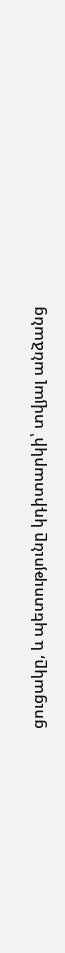ցուցակը, և պետությունը կդիտարկի՝ տվյալ անձանց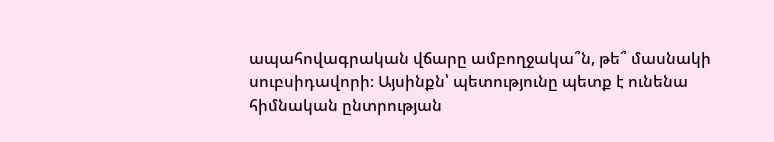ապահովագրական վճարը ամբողջակա՞ն, թե՞ մասնակի սուբսիդավորի։ Այսինքն՝ պետությունը պետք է ունենա հիմնական ընտրության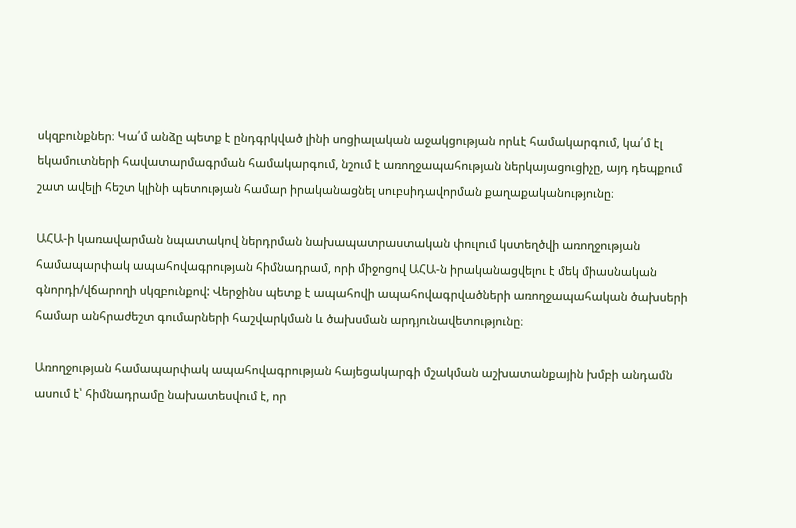սկզբունքներ։ Կա՛մ անձը պետք է ընդգրկված լինի սոցիալական աջակցության որևէ համակարգում, կա՛մ էլ եկամուտների հավատարմագրման համակարգում, նշում է առողջապահության ներկայացուցիչը, այդ դեպքում շատ ավելի հեշտ կլինի պետության համար իրականացնել սուբսիդավորման քաղաքականությունը։

ԱՀԱ-ի կառավարման նպատակով ներդրման նախապատրաստական փուլում կստեղծվի առողջության համապարփակ ապահովագրության հիմնադրամ, որի միջոցով ԱՀԱ-ն իրականացվելու է մեկ միասնական գնորդի/վճարողի սկզբունքով: Վերջինս պետք է ապահովի ապահովագրվածների առողջապահական ծախսերի համար անհրաժեշտ գումարների հաշվարկման և ծախսման արդյունավետությունը։

Առողջության համապարփակ ապահովագրության հայեցակարգի մշակման աշխատանքային խմբի անդամն ասում է՝ հիմնադրամը նախատեսվում է, որ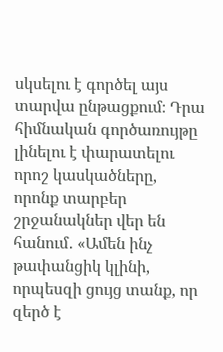սկսելու է գործել այս տարվա ընթացքում։ Դրա հիմնական գործառույթը լինելու է փարատելու որոշ կասկածները, որոնք տարբեր շրջանակներ վեր են հանում․ «Ամեն ինչ թափանցիկ կլինի, որպեսզի ցույց տանք, որ զերծ է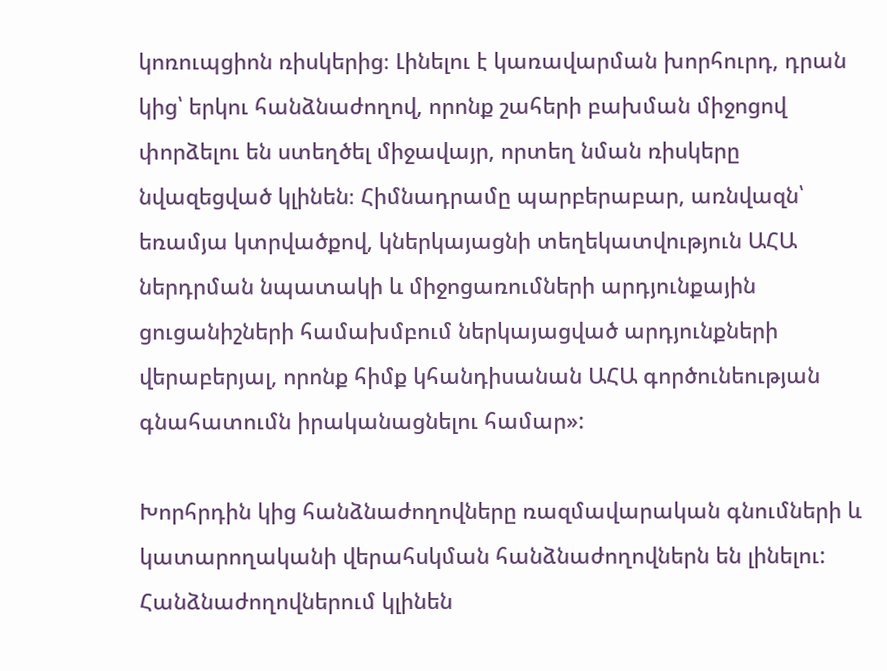կոռուպցիոն ռիսկերից։ Լինելու է կառավարման խորհուրդ, դրան կից՝ երկու հանձնաժողով, որոնք շահերի բախման միջոցով փորձելու են ստեղծել միջավայր, որտեղ նման ռիսկերը նվազեցված կլինեն։ Հիմնադրամը պարբերաբար, առնվազն՝ եռամյա կտրվածքով, կներկայացնի տեղեկատվություն ԱՀԱ ներդրման նպատակի և միջոցառումների արդյունքային ցուցանիշների համախմբում ներկայացված արդյունքների վերաբերյալ, որոնք հիմք կհանդիսանան ԱՀԱ գործունեության գնահատումն իրականացնելու համար»:

Խորհրդին կից հանձնաժողովները ռազմավարական գնումների և կատարողականի վերահսկման հանձնաժողովներն են լինելու: Հանձնաժողովներում կլինեն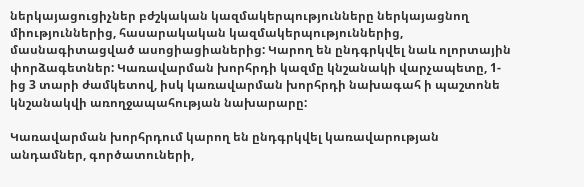ներկայացուցիչներ բժշկական կազմակերպությունները ներկայացնող միություններից, հասարակական կազմակերպություններից, մասնագիտացված ասոցիացիաներից: Կարող են ընդգրկվել նաև ոլորտային փորձագետներ: Կառավարման խորհրդի կազմը կնշանակի վարչապետը, 1-ից 3 տարի ժամկետով, իսկ կառավարման խորհրդի նախագահ ի պաշտոնե կնշանակվի առողջապահության նախարարը:

Կառավարման խորհրդում կարող են ընդգրկվել կառավարության անդամներ, գործատուների,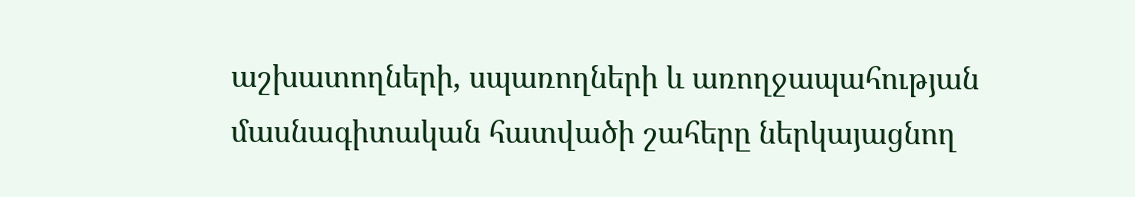աշխատողների, սպառողների և առողջապահության մասնագիտական հատվածի շահերը ներկայացնող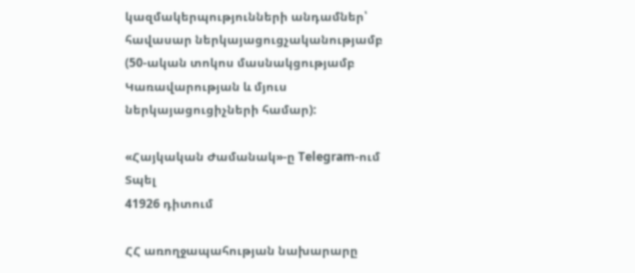կազմակերպությունների անդամներ՝ հավասար ներկայացուցչականությամբ (50-ական տոկոս մասնակցությամբ Կառավարության և մյուս ներկայացուցիչների համար):

«Հայկական Ժամանակ»-ը Telegram-ում
Տպել
41926 դիտում

ՀՀ առողջապահության նախարարը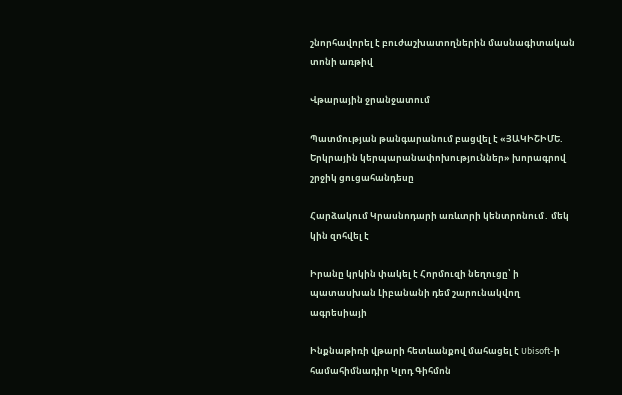շնորհավորել է բուժաշխատողներին մասնագիտական տոնի առթիվ

Վթարային ջրանջատում

Պատմության թանգարանում բացվել է «ՅԱԿԻՇԻՄԵ. Երկրային կերպարանափոխություններ» խորագրով շրջիկ ցուցահանդեսը

Հարձակում Կրասնոդարի առևտրի կենտրոնում․ մեկ կին զոհվել է

Իրանը կրկին փակել է Հորմուզի նեղուցը՝ ի պատասխան Լիբանանի դեմ շարունակվող ագրեսիայի

Ինքնաթիռի վթարի հետևանքով մահացել է Ubisoft-ի համահիմնադիր Կլոդ Գիհմոն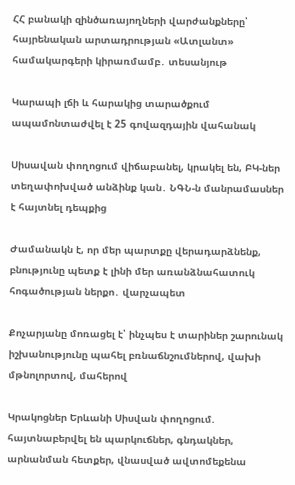ՀՀ բանակի զինծառայողների վարժանքները՝ հայրենական արտադրության «Ատլանտ» համակարգերի կիրառմամբ․ տեսանյութ

Կարապի լճի և հարակից տարածքում ապամոնտաժվել է 25 գովազդային վահանակ

Սիսավան փողոցում վիճաբանել, կրակել են, ԲԿ-ներ տեղափոխված անձինք կան․ ՆԳՆ-ն մանրամասներ է հայտնել դեպքից

Ժամանակն է, որ մեր պարտքը վերադարձնենք, բնությունը պետք է լինի մեր առանձնահատուկ հոգածության ներքո․ վարչապետ

Քոչարյանը մոռացել է՝ ինչպես է տարիներ շարունակ իշխանությունը պահել բռնաճնշումներով, վախի մթնոլորտով, մահերով

Կրակոցներ Երևանի Սիսվան փողոցում. հայտնաբերվել են պարկուճներ, գնդակներ, արնանման հետքեր, վնասված ավտոմեքենա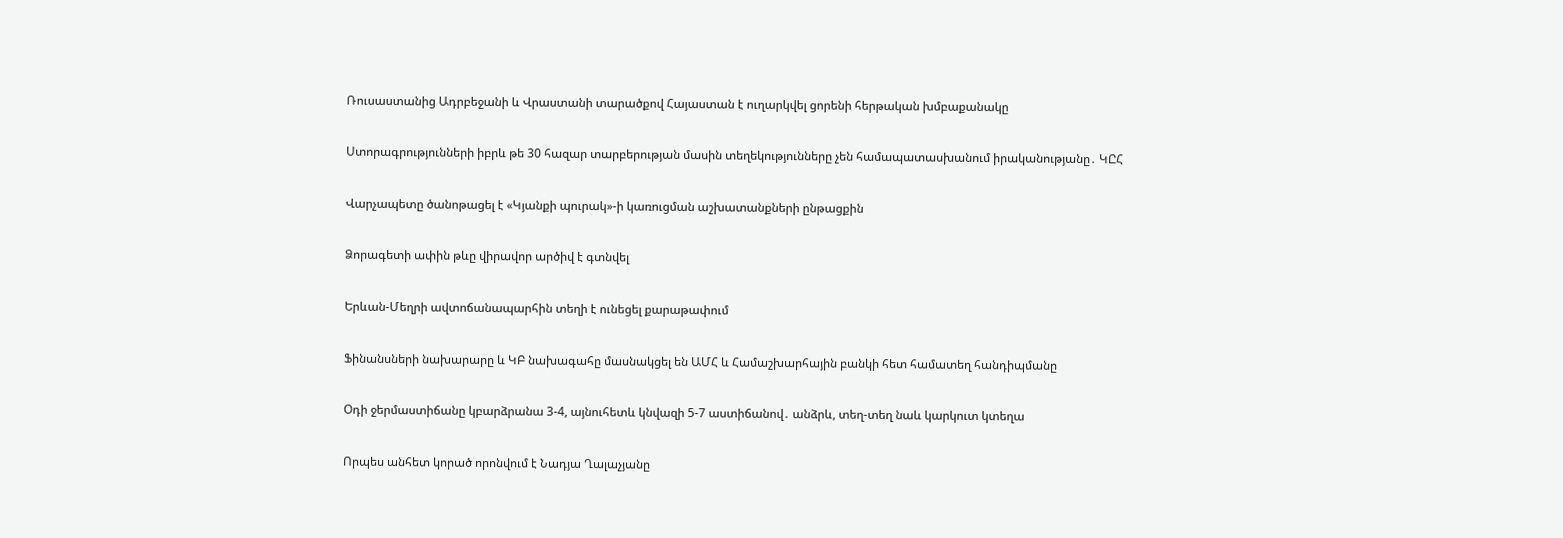Ռուսաստանից Ադրբեջանի և Վրաստանի տարածքով Հայաստան է ուղարկվել ցորենի հերթական խմբաքանակը

Ստորագրությունների իբրև թե 30 հազար տարբերության մասին տեղեկությունները չեն համապատասխանում իրականությանը․ ԿԸՀ

Վարչապետը ծանոթացել է «Կյանքի պուրակ»-ի կառուցման աշխատանքների ընթացքին

Ձորագետի ափին թևը վիրավոր արծիվ է գտնվել

Երևան-Մեղրի ավտոճանապարհին տեղի է ունեցել քարաթափում

Ֆինանսների նախարարը և ԿԲ նախագահը մասնակցել են ԱՄՀ և Համաշխարհային բանկի հետ համատեղ հանդիպմանը

Օդի ջերմաստիճանը կբարձրանա 3-4, այնուհետև կնվազի 5-7 աստիճանով․ անձրև, տեղ-տեղ նաև կարկուտ կտեղա

Որպես անհետ կորած որոնվում է Նադյա Ղալաչյանը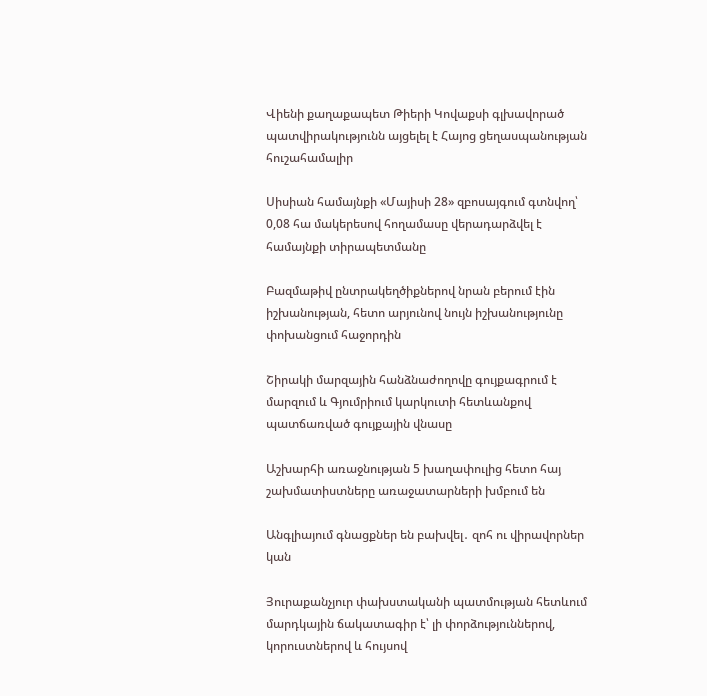Վիենի քաղաքապետ Թիերի Կովաքսի գլխավորած պատվիրակությունն այցելել է Հայոց ցեղասպանության հուշահամալիր

Սիսիան համայնքի «Մայիսի 28» զբոսայգում գտնվող՝ 0,08 հա մակերեսով հողամասը վերադարձվել է համայնքի տիրապետմանը

Բազմաթիվ ընտրակեղծիքներով նրան բերում էին իշխանության, հետո արյունով նույն իշխանությունը փոխանցում հաջորդին

Շիրակի մարզային հանձնաժողովը գույքագրում է մարզում և Գյումրիում կարկուտի հետևանքով պատճառված գույքային վնասը

Աշխարհի առաջնության 5 խաղափուլից հետո հայ շախմատիստները առաջատարների խմբում են

Անգլիայում գնացքներ են բախվել․ զոհ ու վիրավորներ կան

Յուրաքանչյուր փախստականի պատմության հետևում մարդկային ճակատագիր է՝ լի փորձություններով, կորուստներով և հույսով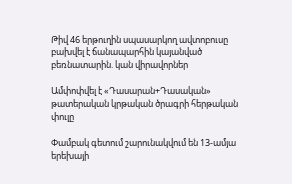Թիվ 46 երթուղին սպասարկող ավտոբուսը բախվել է ճանապարհին կայանված բեռնատարին. կան վիրավորներ

Ամփոփվել է «Դասարան+Դասական» թատերական կրթական ծրագրի հերթական փուլը

Փամբակ գետում շարունակվում են 13-ամյա երեխայի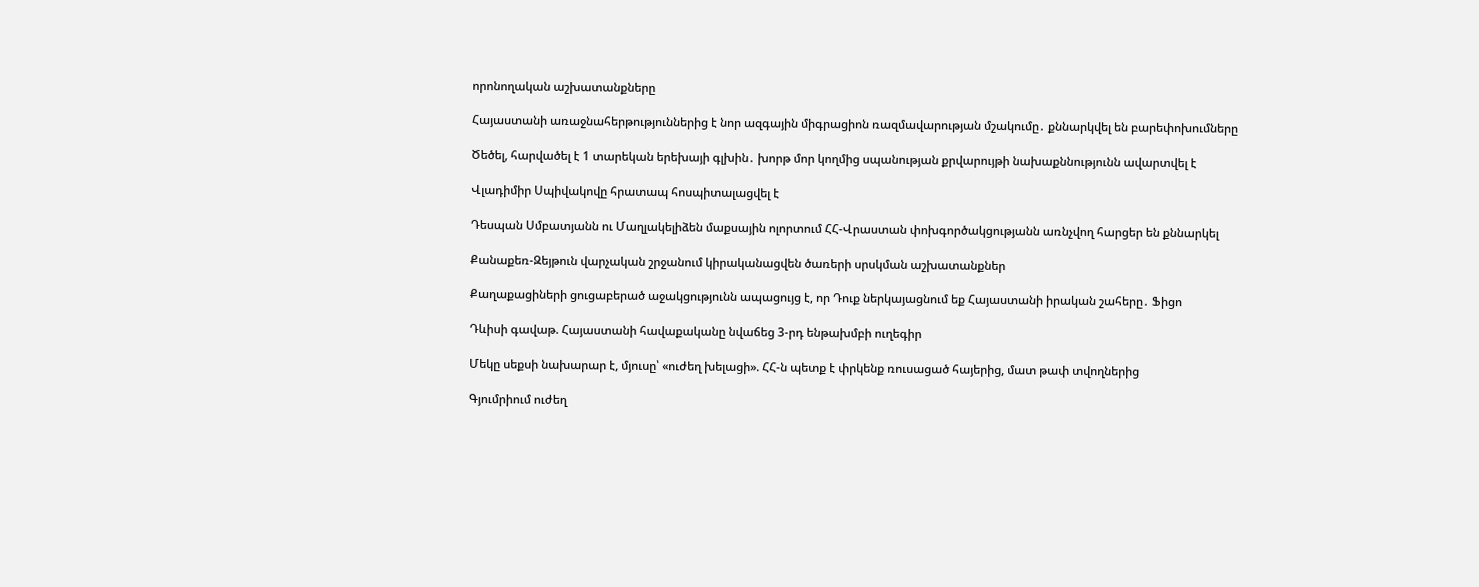որոնողական աշխատանքները

Հայաստանի առաջնահերթություններից է նոր ազգային միգրացիոն ռազմավարության մշակումը․ քննարկվել են բարեփոխումները

Ծեծել, հարվածել է 1 տարեկան երեխայի գլխին․ խորթ մոր կողմից սպանության քրվարույթի նախաքննությունն ավարտվել է

Վլադիմիր Սպիվակովը հրատապ հոսպիտալացվել է

Դեսպան Սմբատյանն ու Մաղլակելիձեն մաքսային ոլորտում ՀՀ-Վրաստան փոխգործակցությանն առնչվող հարցեր են քննարկել

Քանաքեռ-Զեյթուն վարչական շրջանում կիրականացվեն ծառերի սրսկման աշխատանքներ

Քաղաքացիների ցուցաբերած աջակցությունն ապացույց է, որ Դուք ներկայացնում եք Հայաստանի իրական շահերը․ Ֆիցո

Դևիսի գավաթ. Հայաստանի հավաքականը նվաճեց 3-րդ ենթախմբի ուղեգիր

Մեկը սեքսի նախարար է, մյուսը՝ «ուժեղ խելացի». ՀՀ-ն պետք է փրկենք ռուսացած հայերից, մատ թափ տվողներից

Գյումրիում ուժեղ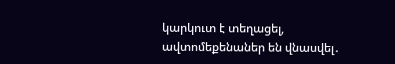կարկուտ է տեղացել, ավտոմեքենաներ են վնասվել․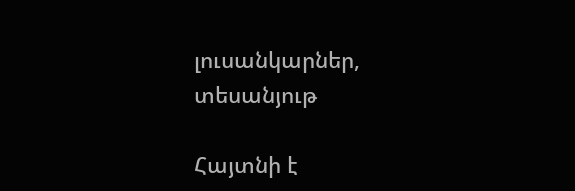լուսանկարներ, տեսանյութ

Հայտնի է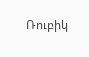Ռուբիկ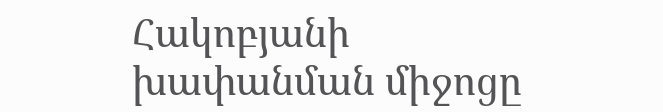Հակոբյանի խափանման միջոցը